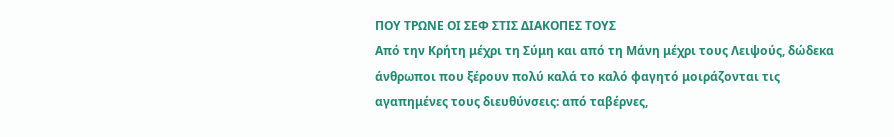ΠΟΥ ΤΡΩΝΕ ΟΙ ΣΕΦ ΣΤΙΣ ΔΙΑΚΟΠΕΣ ΤΟΥΣ
Από την Κρήτη μέχρι τη Σύμη και από τη Μάνη μέχρι τους Λειψούς, δώδεκα άνθρωποι που ξέρουν πολύ καλά το καλό φαγητό μοιράζονται τις αγαπημένες τους διευθύνσεις: από ταβέρνες,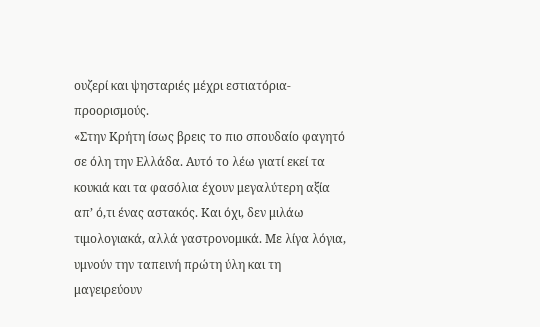ουζερί και ψησταριές μέχρι εστιατόρια-προορισμούς.
«Στην Κρήτη ίσως βρεις το πιο σπουδαίο φαγητό σε όλη την Ελλάδα. Αυτό το λέω γιατί εκεί τα κουκιά και τα φασόλια έχουν μεγαλύτερη αξία απ’ ό,τι ένας αστακός. Και όχι, δεν μιλάω τιμολογιακά, αλλά γαστρονομικά. Με λίγα λόγια, υμνούν την ταπεινή πρώτη ύλη και τη μαγειρεύουν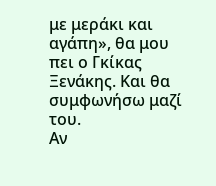με μεράκι και αγάπη», θα μου πει ο Γκίκας Ξενάκης. Και θα συμφωνήσω μαζί του.
Αν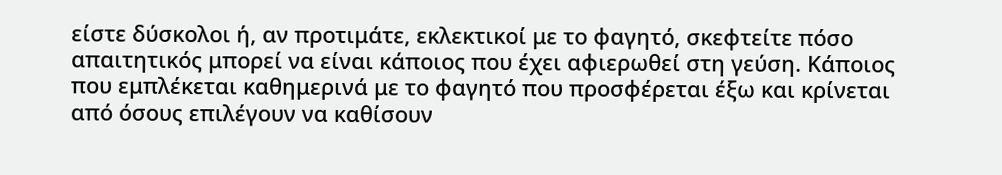είστε δύσκολοι ή, αν προτιμάτε, εκλεκτικοί με το φαγητό, σκεφτείτε πόσο απαιτητικός μπορεί να είναι κάποιος που έχει αφιερωθεί στη γεύση. Κάποιος που εμπλέκεται καθημερινά με το φαγητό που προσφέρεται έξω και κρίνεται από όσους επιλέγουν να καθίσουν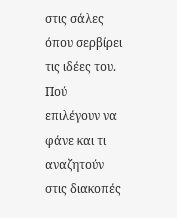στις σάλες όπου σερβίρει τις ιδέες του.
Πού επιλέγουν να φάνε και τι αναζητούν στις διακοπές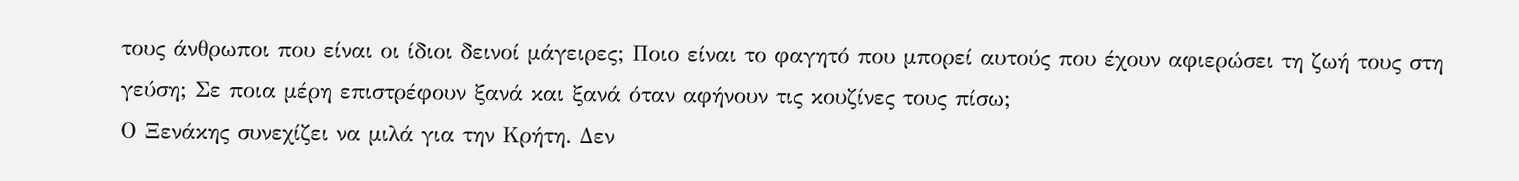τους άνθρωποι που είναι οι ίδιοι δεινοί μάγειρες; Ποιο είναι το φαγητό που μπορεί αυτούς που έχουν αφιερώσει τη ζωή τους στη γεύση; Σε ποια μέρη επιστρέφουν ξανά και ξανά όταν αφήνουν τις κουζίνες τους πίσω;
Ο Ξενάκης συνεχίζει να μιλά για την Κρήτη. Δεν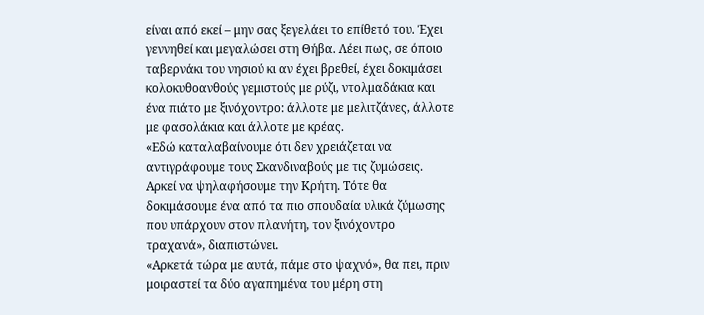είναι από εκεί – μην σας ξεγελάει το επίθετό του. Έχει γεννηθεί και μεγαλώσει στη Θήβα. Λέει πως, σε όποιο ταβερνάκι του νησιού κι αν έχει βρεθεί, έχει δοκιμάσει κολοκυθοανθούς γεμιστούς με ρύζι, ντολμαδάκια και ένα πιάτο με ξινόχοντρο: άλλοτε με μελιτζάνες, άλλοτε με φασολάκια και άλλοτε με κρέας.
«Εδώ καταλαβαίνουμε ότι δεν χρειάζεται να αντιγράφουμε τους Σκανδιναβούς με τις ζυμώσεις. Αρκεί να ψηλαφήσουμε την Κρήτη. Τότε θα δοκιμάσουμε ένα από τα πιο σπουδαία υλικά ζύμωσης που υπάρχουν στον πλανήτη, τον ξινόχοντρο τραχανά», διαπιστώνει.
«Αρκετά τώρα με αυτά, πάμε στο ψαχνό», θα πει, πριν μοιραστεί τα δύο αγαπημένα του μέρη στη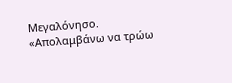Μεγαλόνησο.
«Απολαμβάνω να τρώω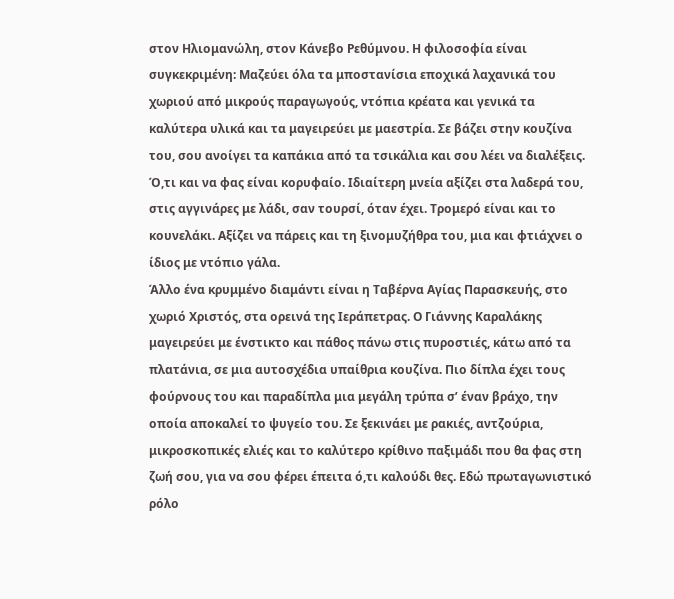στον Ηλιομανώλη, στον Κάνεβο Ρεθύμνου. Η φιλοσοφία είναι συγκεκριμένη: Μαζεύει όλα τα μποστανίσια εποχικά λαχανικά του χωριού από μικρούς παραγωγούς, ντόπια κρέατα και γενικά τα καλύτερα υλικά και τα μαγειρεύει με μαεστρία. Σε βάζει στην κουζίνα του, σου ανοίγει τα καπάκια από τα τσικάλια και σου λέει να διαλέξεις. Ό,τι και να φας είναι κορυφαίο. Ιδιαίτερη μνεία αξίζει στα λαδερά του, στις αγγινάρες με λάδι, σαν τουρσί, όταν έχει. Τρομερό είναι και το κουνελάκι. Αξίζει να πάρεις και τη ξινομυζήθρα του, μια και φτιάχνει ο ίδιος με ντόπιο γάλα.
Άλλο ένα κρυμμένο διαμάντι είναι η Ταβέρνα Αγίας Παρασκευής, στο χωριό Χριστός, στα ορεινά της Ιεράπετρας. Ο Γιάννης Καραλάκης μαγειρεύει με ένστικτο και πάθος πάνω στις πυροστιές, κάτω από τα πλατάνια, σε μια αυτοσχέδια υπαίθρια κουζίνα. Πιο δίπλα έχει τους φούρνους του και παραδίπλα μια μεγάλη τρύπα σ’ έναν βράχο, την οποία αποκαλεί το ψυγείο του. Σε ξεκινάει με ρακιές, αντζούρια, μικροσκοπικές ελιές και το καλύτερο κρίθινο παξιμάδι που θα φας στη ζωή σου, για να σου φέρει έπειτα ό,τι καλούδι θες. Εδώ πρωταγωνιστικό ρόλο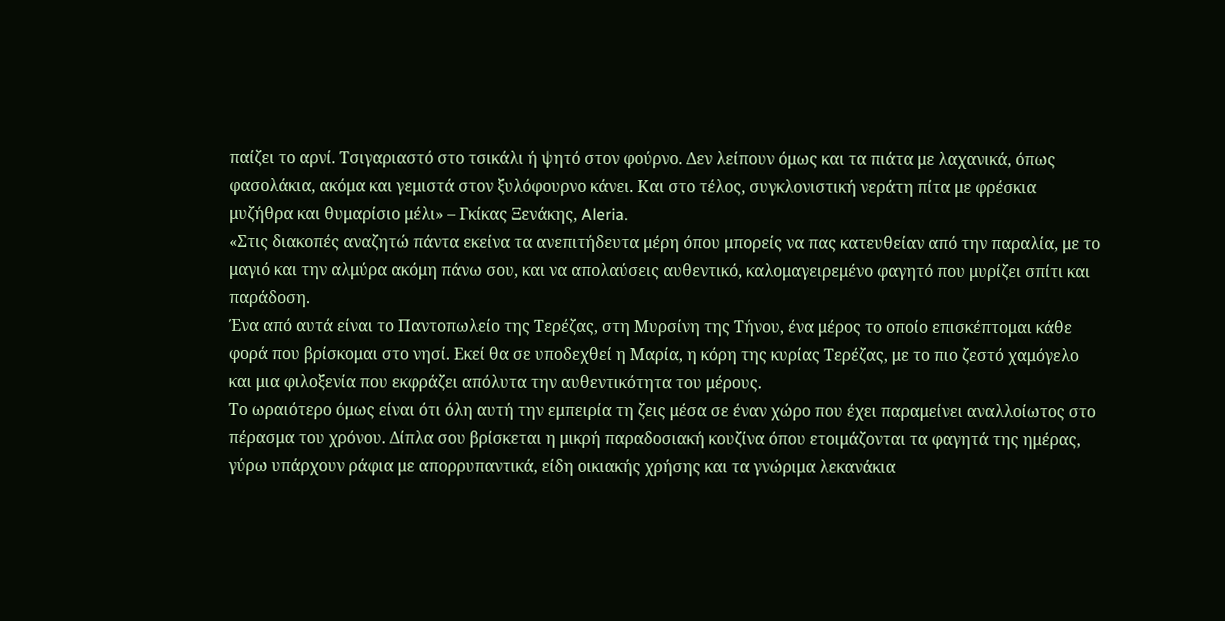παίζει το αρνί. Τσιγαριαστό στο τσικάλι ή ψητό στον φούρνο. Δεν λείπουν όμως και τα πιάτα με λαχανικά, όπως φασολάκια, ακόμα και γεμιστά στον ξυλόφουρνο κάνει. Και στο τέλος, συγκλονιστική νεράτη πίτα με φρέσκια μυζήθρα και θυμαρίσιο μέλι» – Γκίκας Ξενάκης, Aleria.
«Στις διακοπές αναζητώ πάντα εκείνα τα ανεπιτήδευτα μέρη όπου μπορείς να πας κατευθείαν από την παραλία, με το μαγιό και την αλμύρα ακόμη πάνω σου, και να απολαύσεις αυθεντικό, καλομαγειρεμένο φαγητό που μυρίζει σπίτι και παράδοση.
Ένα από αυτά είναι το Παντοπωλείο της Τερέζας, στη Μυρσίνη της Τήνου, ένα μέρος το οποίο επισκέπτομαι κάθε φορά που βρίσκομαι στο νησί. Εκεί θα σε υποδεχθεί η Μαρία, η κόρη της κυρίας Τερέζας, με το πιο ζεστό χαμόγελο και μια φιλοξενία που εκφράζει απόλυτα την αυθεντικότητα του μέρους.
Το ωραιότερο όμως είναι ότι όλη αυτή την εμπειρία τη ζεις μέσα σε έναν χώρο που έχει παραμείνει αναλλοίωτος στο πέρασμα του χρόνου. Δίπλα σου βρίσκεται η μικρή παραδοσιακή κουζίνα όπου ετοιμάζονται τα φαγητά της ημέρας, γύρω υπάρχουν ράφια με απορρυπαντικά, είδη οικιακής χρήσης και τα γνώριμα λεκανάκια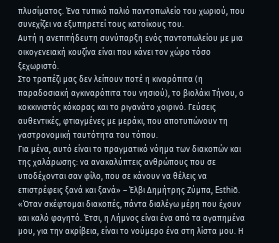πλυσίματος. Ένα τυπικό παλιό παντοπωλείο του χωριού, που συνεχίζει να εξυπηρετεί τους κατοίκους του.
Αυτή η ανεπιτήδευτη συνύπαρξη ενός παντοπωλείου με μια οικογενειακή κουζίνα είναι που κάνει τον χώρο τόσο ξεχωριστό.
Στο τραπέζι μας δεν λείπουν ποτέ η κιναρόπιτα (η παραδοσιακή αγκιναρόπιτα του νησιού), το βιολάκι Τήνου, ο κοκκινιστός κόκορας και το ριγανάτο χοιρινό. Γεύσεις αυθεντικές, φτιαγμένες με μεράκι, που αποτυπώνουν τη γαστρονομική ταυτότητα του τόπου.
Για μένα, αυτό είναι το πραγματικό νόημα των διακοπών και της χαλάρωσης: να ανακαλύπτεις ανθρώπους που σε υποδέχονται σαν φίλο, που σε κάνουν να θέλεις να επιστρέφεις ξανά και ξανά» – Έλβι Δημήτρης Ζύμπα, Esthiō.
«Όταν σκέφτομαι διακοπές, πάντα διαλέγω μέρη που έχουν και καλό φαγητό. Έτσι, η Λήμνος είναι ένα από τα αγαπημένα μου, για την ακρίβεια, είναι το νούμερο ένα στη λίστα μου. Η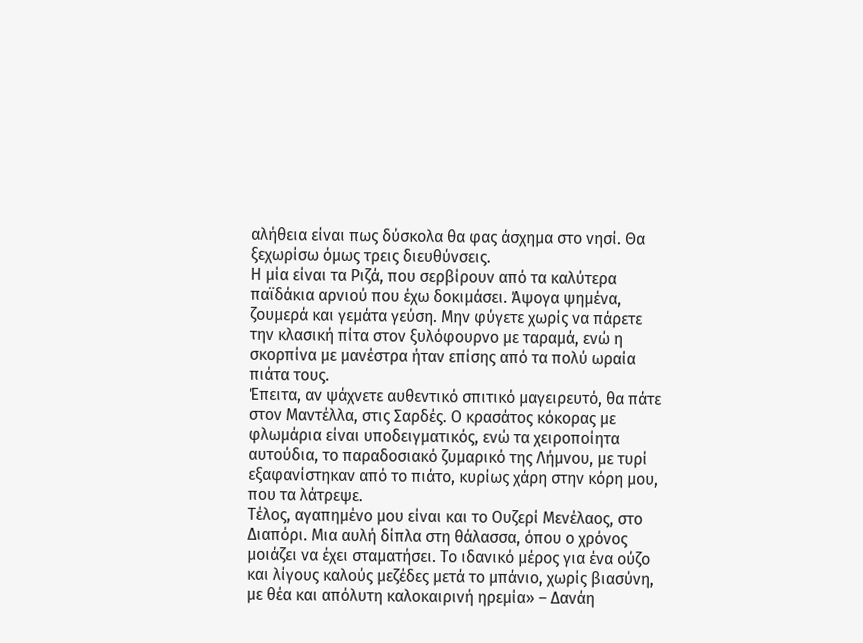αλήθεια είναι πως δύσκολα θα φας άσχημα στο νησί. Θα ξεχωρίσω όμως τρεις διευθύνσεις.
Η μία είναι τα Ριζά, που σερβίρουν από τα καλύτερα παϊδάκια αρνιού που έχω δοκιμάσει. Άψογα ψημένα, ζουμερά και γεμάτα γεύση. Μην φύγετε χωρίς να πάρετε την κλασική πίτα στον ξυλόφουρνο με ταραμά, ενώ η σκορπίνα με μανέστρα ήταν επίσης από τα πολύ ωραία πιάτα τους.
Έπειτα, αν ψάχνετε αυθεντικό σπιτικό μαγειρευτό, θα πάτε στον Μαντέλλα, στις Σαρδές. Ο κρασάτος κόκορας με φλωμάρια είναι υποδειγματικός, ενώ τα χειροποίητα αυτούδια, το παραδοσιακό ζυμαρικό της Λήμνου, με τυρί εξαφανίστηκαν από το πιάτο, κυρίως χάρη στην κόρη μου, που τα λάτρεψε.
Τέλος, αγαπημένο μου είναι και το Ουζερί Μενέλαος, στο Διαπόρι. Μια αυλή δίπλα στη θάλασσα, όπου ο χρόνος μοιάζει να έχει σταματήσει. Το ιδανικό μέρος για ένα ούζο και λίγους καλούς μεζέδες μετά το μπάνιο, χωρίς βιασύνη, με θέα και απόλυτη καλοκαιρινή ηρεμία» – Δανάη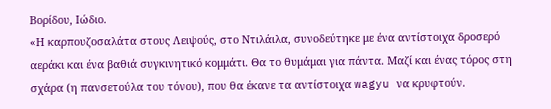Βορίδου, Ιώδιο.
«Η καρπουζοσαλάτα στους Λειψούς, στο Ντιλάιλα, συνοδεύτηκε με ένα αντίστοιχα δροσερό αεράκι και ένα βαθιά συγκινητικό κομμάτι. Θα το θυμάμαι για πάντα. Μαζί και ένας τόρος στη σχάρα (η πανσετούλα του τόνου), που θα έκανε τα αντίστοιχα wagyu να κρυφτούν.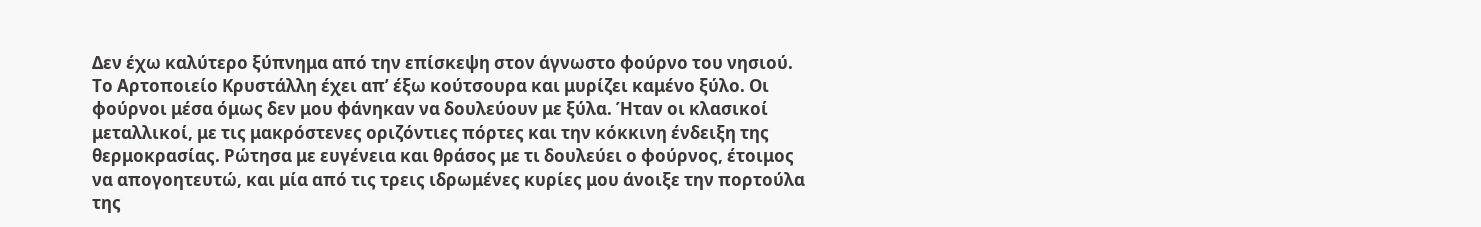Δεν έχω καλύτερο ξύπνημα από την επίσκεψη στον άγνωστο φούρνο του νησιού. Το Αρτοποιείο Κρυστάλλη έχει απ’ έξω κούτσουρα και μυρίζει καμένο ξύλο. Οι φούρνοι μέσα όμως δεν μου φάνηκαν να δουλεύουν με ξύλα. Ήταν οι κλασικοί μεταλλικοί, με τις μακρόστενες οριζόντιες πόρτες και την κόκκινη ένδειξη της θερμοκρασίας. Ρώτησα με ευγένεια και θράσος με τι δουλεύει ο φούρνος, έτοιμος να απογοητευτώ, και μία από τις τρεις ιδρωμένες κυρίες μου άνοιξε την πορτούλα της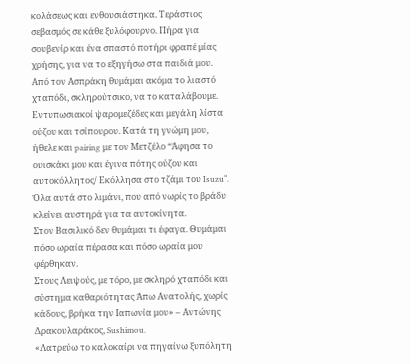κολάσεως και ενθουσιάστηκα. Τεράστιος σεβασμός σε κάθε ξυλόφουρνο. Πήρα για σουβενίρ και ένα σπαστό ποτήρι φραπέ μίας χρήσης, για να το εξηγήσω στα παιδιά μου.
Από τον Ασπράκη θυμάμαι ακόμα το λιαστό χταπόδι, σκληρούτσικο, να το καταλάβουμε. Εντυπωσιακοί ψαρομεζέδες και μεγάλη λίστα ούζου και τσίπουρου. Κατά τη γνώμη μου, ήθελε και pairing με τον Μετζέλο “Άφησα το ουισκάκι μου και έγινα πότης ούζου και αυτοκόλλητος/ Εκόλλησα στο τζάμι του Isuzu“.
Όλα αυτά στο λιμάνι, που από νωρίς το βράδυ κλείνει αυστηρά για τα αυτοκίνητα.
Στον Βασιλικό δεν θυμάμαι τι έφαγα. Θυμάμαι πόσο ωραία πέρασα και πόσο ωραία μου φέρθηκαν.
Στους Λειψούς, με τόρο, με σκληρό χταπόδι και σύστημα καθαριότητας Άπω Ανατολής, χωρίς κάδους, βρήκα την Ιαπωνία μου» – Αντώνης Δρακουλαράκος, Sushimou.
«Λατρεύω το καλοκαίρι να πηγαίνω ξυπόλητη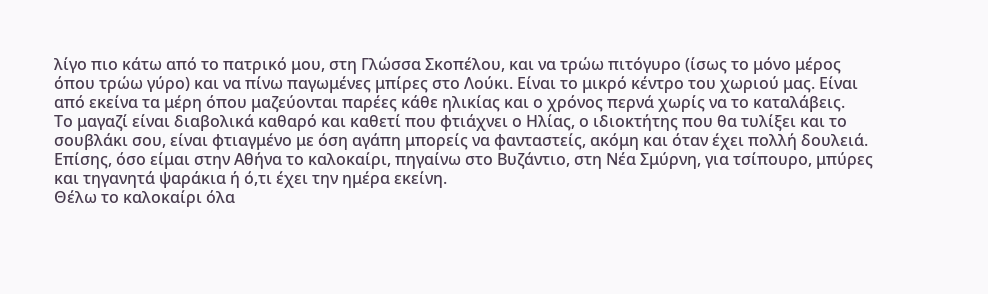λίγο πιο κάτω από το πατρικό μου, στη Γλώσσα Σκοπέλου, και να τρώω πιτόγυρο (ίσως το μόνο μέρος όπου τρώω γύρο) και να πίνω παγωμένες μπίρες στο Λούκι. Είναι το μικρό κέντρο του χωριού μας. Είναι από εκείνα τα μέρη όπου μαζεύονται παρέες κάθε ηλικίας και ο χρόνος περνά χωρίς να το καταλάβεις.
Το μαγαζί είναι διαβολικά καθαρό και καθετί που φτιάχνει ο Ηλίας, ο ιδιοκτήτης που θα τυλίξει και το σουβλάκι σου, είναι φτιαγμένο με όση αγάπη μπορείς να φανταστείς, ακόμη και όταν έχει πολλή δουλειά.
Επίσης, όσο είμαι στην Αθήνα το καλοκαίρι, πηγαίνω στο Βυζάντιο, στη Νέα Σμύρνη, για τσίπουρο, μπύρες και τηγανητά ψαράκια ή ό,τι έχει την ημέρα εκείνη.
Θέλω το καλοκαίρι όλα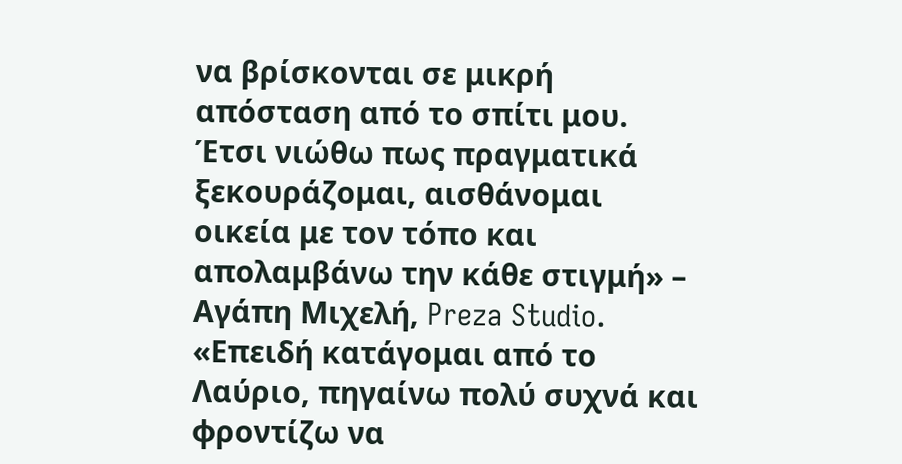να βρίσκονται σε μικρή απόσταση από το σπίτι μου. Έτσι νιώθω πως πραγματικά ξεκουράζομαι, αισθάνομαι οικεία με τον τόπο και απολαμβάνω την κάθε στιγμή» – Αγάπη Μιχελή, Preza Studio.
«Επειδή κατάγομαι από το Λαύριο, πηγαίνω πολύ συχνά και φροντίζω να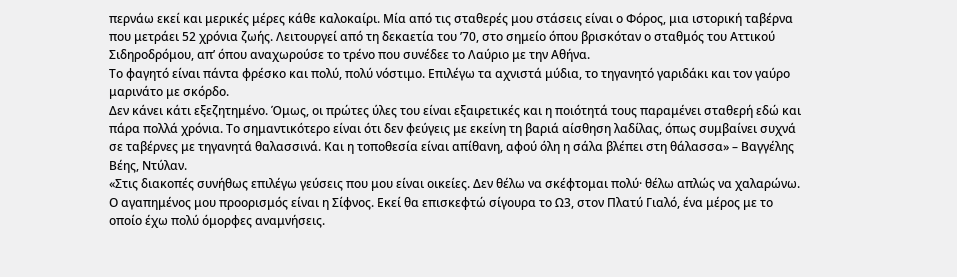περνάω εκεί και μερικές μέρες κάθε καλοκαίρι. Μία από τις σταθερές μου στάσεις είναι ο Φόρος, μια ιστορική ταβέρνα που μετράει 52 χρόνια ζωής. Λειτουργεί από τη δεκαετία του ’70, στο σημείο όπου βρισκόταν ο σταθμός του Αττικού Σιδηροδρόμου, απ’ όπου αναχωρούσε το τρένο που συνέδεε το Λαύριο με την Αθήνα.
Το φαγητό είναι πάντα φρέσκο και πολύ, πολύ νόστιμο. Επιλέγω τα αχνιστά μύδια, το τηγανητό γαριδάκι και τον γαύρο μαρινάτο με σκόρδο.
Δεν κάνει κάτι εξεζητημένο. Όμως, οι πρώτες ύλες του είναι εξαιρετικές και η ποιότητά τους παραμένει σταθερή εδώ και πάρα πολλά χρόνια. Το σημαντικότερο είναι ότι δεν φεύγεις με εκείνη τη βαριά αίσθηση λαδίλας, όπως συμβαίνει συχνά σε ταβέρνες με τηγανητά θαλασσινά. Και η τοποθεσία είναι απίθανη, αφού όλη η σάλα βλέπει στη θάλασσα» – Βαγγέλης Βέης, Ντύλαν.
«Στις διακοπές συνήθως επιλέγω γεύσεις που μου είναι οικείες. Δεν θέλω να σκέφτομαι πολύ· θέλω απλώς να χαλαρώνω.
Ο αγαπημένος μου προορισμός είναι η Σίφνος. Εκεί θα επισκεφτώ σίγουρα το Ω3, στον Πλατύ Γιαλό, ένα μέρος με το οποίο έχω πολύ όμορφες αναμνήσεις.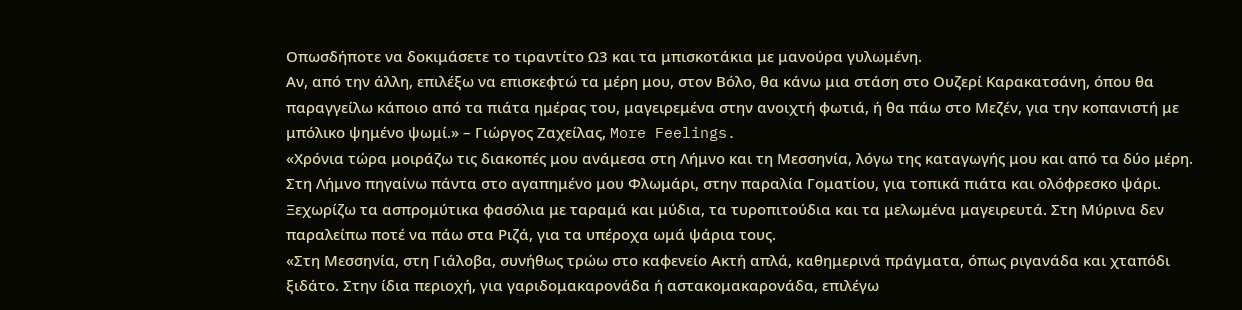Οπωσδήποτε να δοκιμάσετε το τιραντίτο Ω3 και τα μπισκοτάκια με μανούρα γυλωμένη.
Αν, από την άλλη, επιλέξω να επισκεφτώ τα μέρη μου, στον Βόλο, θα κάνω μια στάση στο Ουζερί Καρακατσάνη, όπου θα παραγγείλω κάποιο από τα πιάτα ημέρας του, μαγειρεμένα στην ανοιχτή φωτιά, ή θα πάω στο Μεζέν, για την κοπανιστή με μπόλικο ψημένο ψωμί.» – Γιώργος Ζαχείλας, More Feelings.
«Χρόνια τώρα μοιράζω τις διακοπές μου ανάμεσα στη Λήμνο και τη Μεσσηνία, λόγω της καταγωγής μου και από τα δύο μέρη.
Στη Λήμνο πηγαίνω πάντα στο αγαπημένο μου Φλωμάρι, στην παραλία Γοματίου, για τοπικά πιάτα και ολόφρεσκο ψάρι. Ξεχωρίζω τα ασπρομύτικα φασόλια με ταραμά και μύδια, τα τυροπιτούδια και τα μελωμένα μαγειρευτά. Στη Μύρινα δεν παραλείπω ποτέ να πάω στα Ριζά, για τα υπέροχα ωμά ψάρια τους.
«Στη Μεσσηνία, στη Γιάλοβα, συνήθως τρώω στο καφενείο Ακτή απλά, καθημερινά πράγματα, όπως ριγανάδα και χταπόδι ξιδάτο. Στην ίδια περιοχή, για γαριδομακαρονάδα ή αστακομακαρονάδα, επιλέγω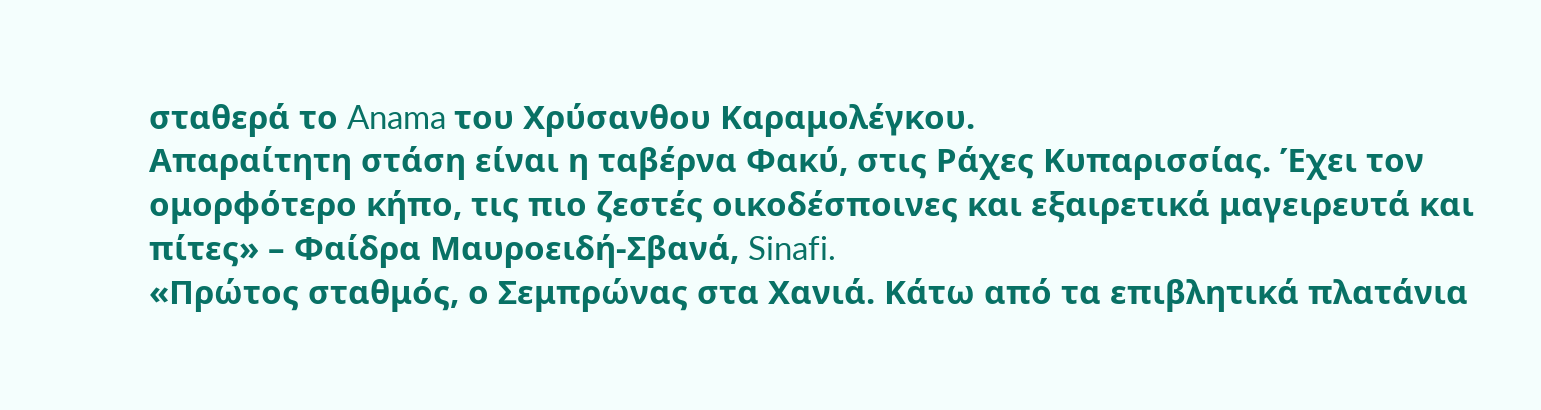σταθερά το Anama του Χρύσανθου Καραμολέγκου.
Απαραίτητη στάση είναι η ταβέρνα Φακύ, στις Ράχες Κυπαρισσίας. Έχει τον ομορφότερο κήπο, τις πιο ζεστές οικοδέσποινες και εξαιρετικά μαγειρευτά και πίτες» – Φαίδρα Μαυροειδή-Σβανά, Sinafi.
«Πρώτος σταθμός, ο Σεμπρώνας στα Χανιά. Κάτω από τα επιβλητικά πλατάνια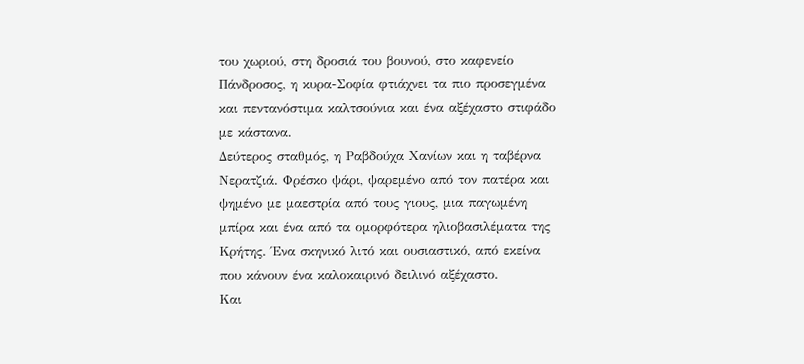του χωριού, στη δροσιά του βουνού, στο καφενείο Πάνδροσος, η κυρα-Σοφία φτιάχνει τα πιο προσεγμένα και πεντανόστιμα καλτσούνια και ένα αξέχαστο στιφάδο με κάστανα.
Δεύτερος σταθμός, η Ραβδούχα Χανίων και η ταβέρνα Νερατζιά. Φρέσκο ψάρι, ψαρεμένο από τον πατέρα και ψημένο με μαεστρία από τους γιους, μια παγωμένη μπίρα και ένα από τα ομορφότερα ηλιοβασιλέματα της Κρήτης. Ένα σκηνικό λιτό και ουσιαστικό, από εκείνα που κάνουν ένα καλοκαιρινό δειλινό αξέχαστο.
Και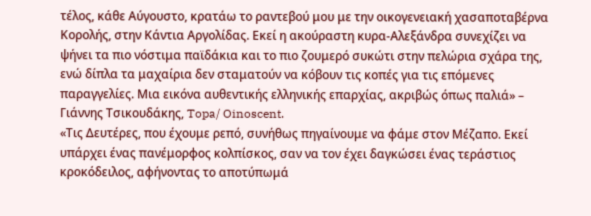τέλος, κάθε Αύγουστο, κρατάω το ραντεβού μου με την οικογενειακή χασαποταβέρνα Κορολής, στην Κάντια Αργολίδας. Εκεί η ακούραστη κυρα-Αλεξάνδρα συνεχίζει να ψήνει τα πιο νόστιμα παϊδάκια και το πιο ζουμερό συκώτι στην πελώρια σχάρα της, ενώ δίπλα τα μαχαίρια δεν σταματούν να κόβουν τις κοπές για τις επόμενες παραγγελίες. Μια εικόνα αυθεντικής ελληνικής επαρχίας, ακριβώς όπως παλιά» – Γιάννης Τσικουδάκης, Topa/ Oinoscent.
«Τις Δευτέρες, που έχουμε ρεπό, συνήθως πηγαίνουμε να φάμε στον Μέζαπο. Εκεί υπάρχει ένας πανέμορφος κολπίσκος, σαν να τον έχει δαγκώσει ένας τεράστιος κροκόδειλος, αφήνοντας το αποτύπωμά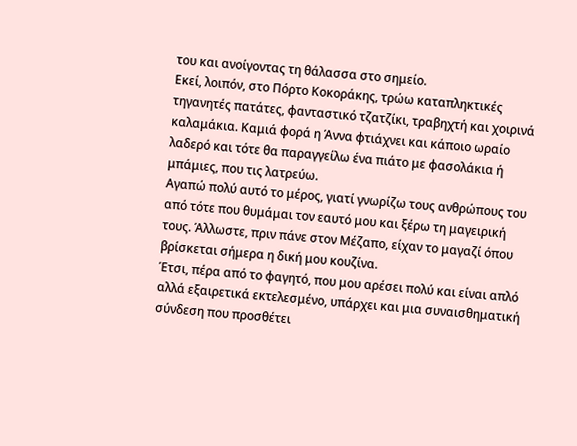του και ανοίγοντας τη θάλασσα στο σημείο.
Εκεί, λοιπόν, στο Πόρτο Κοκοράκης, τρώω καταπληκτικές τηγανητές πατάτες, φανταστικό τζατζίκι, τραβηχτή και χοιρινά καλαμάκια. Καμιά φορά η Άννα φτιάχνει και κάποιο ωραίο λαδερό και τότε θα παραγγείλω ένα πιάτο με φασολάκια ή μπάμιες, που τις λατρεύω.
Αγαπώ πολύ αυτό το μέρος, γιατί γνωρίζω τους ανθρώπους του από τότε που θυμάμαι τον εαυτό μου και ξέρω τη μαγειρική τους. Άλλωστε, πριν πάνε στον Μέζαπο, είχαν το μαγαζί όπου βρίσκεται σήμερα η δική μου κουζίνα.
Έτσι, πέρα από το φαγητό, που μου αρέσει πολύ και είναι απλό αλλά εξαιρετικά εκτελεσμένο, υπάρχει και μια συναισθηματική σύνδεση που προσθέτει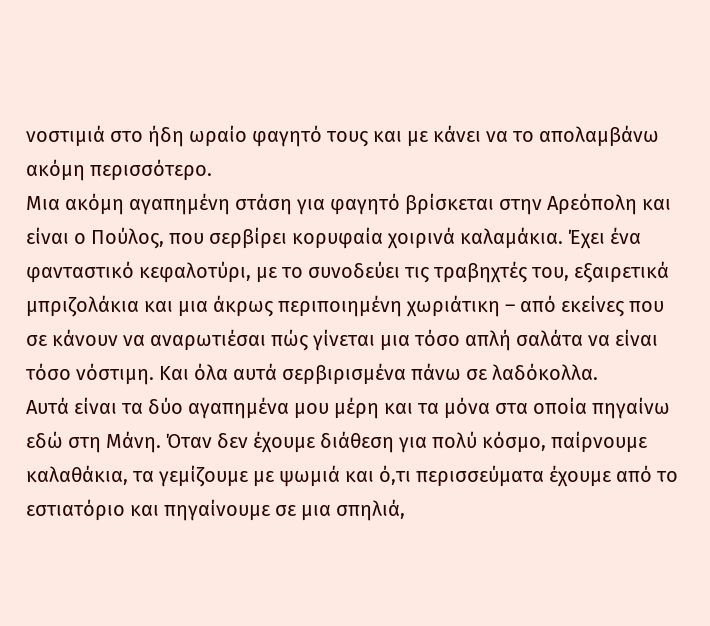νοστιμιά στο ήδη ωραίο φαγητό τους και με κάνει να το απολαμβάνω ακόμη περισσότερο.
Μια ακόμη αγαπημένη στάση για φαγητό βρίσκεται στην Αρεόπολη και είναι ο Πούλος, που σερβίρει κορυφαία χοιρινά καλαμάκια. Έχει ένα φανταστικό κεφαλοτύρι, με το συνοδεύει τις τραβηχτές του, εξαιρετικά μπριζολάκια και μια άκρως περιποιημένη χωριάτικη – από εκείνες που σε κάνουν να αναρωτιέσαι πώς γίνεται μια τόσο απλή σαλάτα να είναι τόσο νόστιμη. Και όλα αυτά σερβιρισμένα πάνω σε λαδόκολλα.
Αυτά είναι τα δύο αγαπημένα μου μέρη και τα μόνα στα οποία πηγαίνω εδώ στη Μάνη. Όταν δεν έχουμε διάθεση για πολύ κόσμο, παίρνουμε καλαθάκια, τα γεμίζουμε με ψωμιά και ό,τι περισσεύματα έχουμε από το εστιατόριο και πηγαίνουμε σε μια σπηλιά,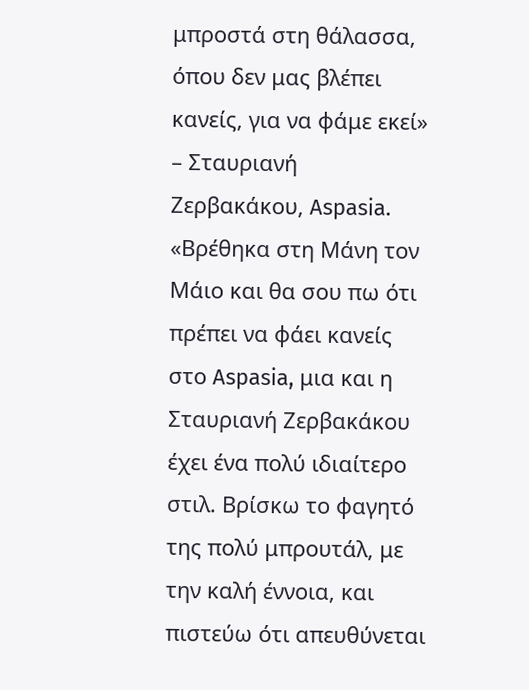μπροστά στη θάλασσα, όπου δεν μας βλέπει κανείς, για να φάμε εκεί» – Σταυριανή Ζερβακάκου, Aspasia.
«Βρέθηκα στη Μάνη τον Μάιο και θα σου πω ότι πρέπει να φάει κανείς στο Aspasia, μια και η Σταυριανή Ζερβακάκου έχει ένα πολύ ιδιαίτερο στιλ. Βρίσκω το φαγητό της πολύ μπρουτάλ, με την καλή έννοια, και πιστεύω ότι απευθύνεται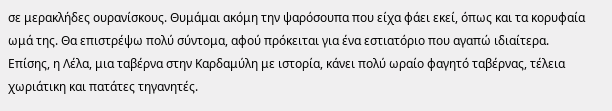σε μερακλήδες ουρανίσκους. Θυμάμαι ακόμη την ψαρόσουπα που είχα φάει εκεί, όπως και τα κορυφαία ωμά της. Θα επιστρέψω πολύ σύντομα, αφού πρόκειται για ένα εστιατόριο που αγαπώ ιδιαίτερα.
Επίσης, η Λέλα, μια ταβέρνα στην Καρδαμύλη με ιστορία, κάνει πολύ ωραίο φαγητό ταβέρνας, τέλεια χωριάτικη και πατάτες τηγανητές.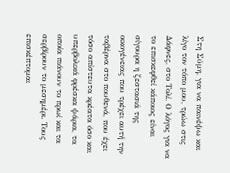Στη Σύμη, για να παινέψω και λίγο τον τόπο μου, τρώω στις Δάφνες, στο Τολί. Ο λόγος για να το επισκεφθεί κάποιος είναι σίγουρα η ζεστασιά της οικογένειας που τρέχει αυτή την ταβέρνα στο πουθενά, που έχει τόσο απίστευτα κρέατα όσο και υπερβολικά φρέσκα ψάρια, τα οποία πιάνουν το πρωί και τα σερβίρουν το μεσημέρι. Τους επισκέπτομαι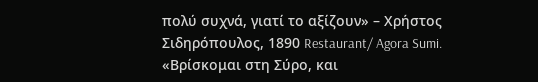πολύ συχνά, γιατί το αξίζουν» – Χρήστος Σιδηρόπουλος, 1890 Restaurant/ Agora Sumi.
«Βρίσκομαι στη Σύρο, και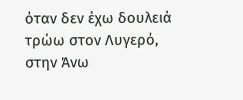όταν δεν έχω δουλειά τρώω στον Λυγερό, στην Άνω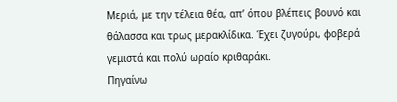Μεριά, με την τέλεια θέα, απ’ όπου βλέπεις βουνό και θάλασσα και τρως μερακλίδικα. Έχει ζυγούρι, φοβερά γεμιστά και πολύ ωραίο κριθαράκι.
Πηγαίνω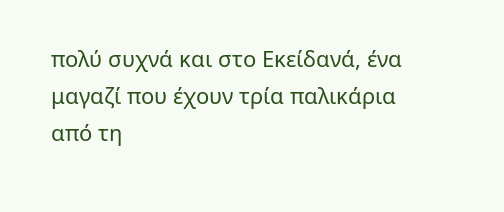πολύ συχνά και στο Εκείδανά, ένα μαγαζί που έχουν τρία παλικάρια από τη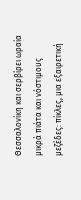Θεσσαλονίκη και σερβίρει ωραία μικρά πιάτα και νόστιμους μεζέδες: πίκλες, μια εξαιρετική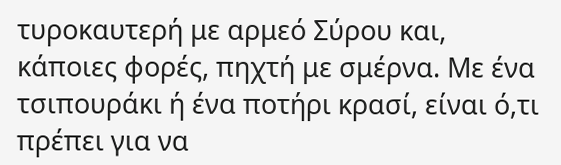τυροκαυτερή με αρμεό Σύρου και, κάποιες φορές, πηχτή με σμέρνα. Με ένα τσιπουράκι ή ένα ποτήρι κρασί, είναι ό,τι πρέπει για να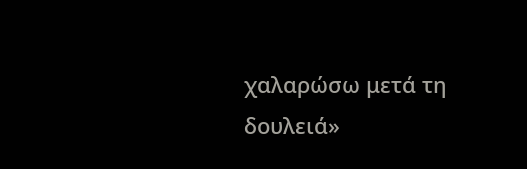χαλαρώσω μετά τη δουλειά»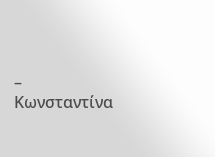– Κωνσταντίνα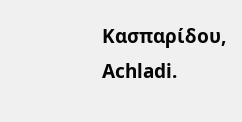Κασπαρίδου, Achladi.